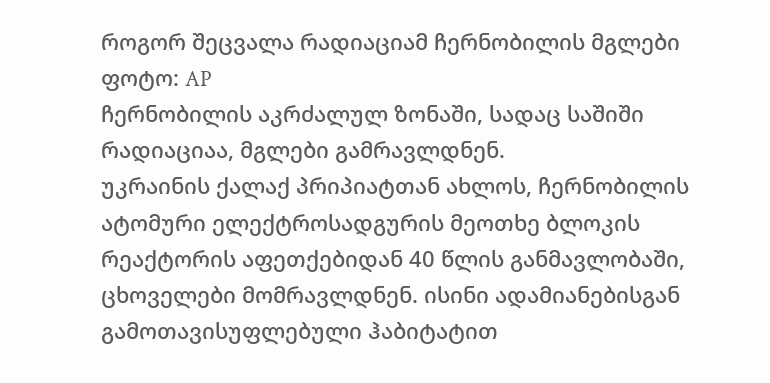როგორ შეცვალა რადიაციამ ჩერნობილის მგლები
ფოტო: AP
ჩერნობილის აკრძალულ ზონაში, სადაც საშიში რადიაციაა, მგლები გამრავლდნენ.
უკრაინის ქალაქ პრიპიატთან ახლოს, ჩერნობილის ატომური ელექტროსადგურის მეოთხე ბლოკის რეაქტორის აფეთქებიდან 40 წლის განმავლობაში, ცხოველები მომრავლდნენ. ისინი ადამიანებისგან გამოთავისუფლებული ჰაბიტატით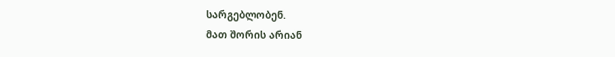სარგებლობენ.
მათ შორის არიან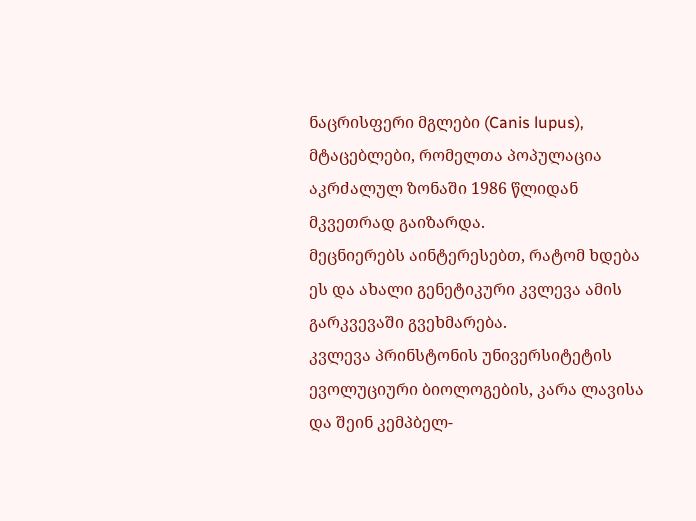ნაცრისფერი მგლები (Canis lupus), მტაცებლები, რომელთა პოპულაცია აკრძალულ ზონაში 1986 წლიდან მკვეთრად გაიზარდა.
მეცნიერებს აინტერესებთ, რატომ ხდება ეს და ახალი გენეტიკური კვლევა ამის გარკვევაში გვეხმარება.
კვლევა პრინსტონის უნივერსიტეტის ევოლუციური ბიოლოგების, კარა ლავისა და შეინ კემპბელ-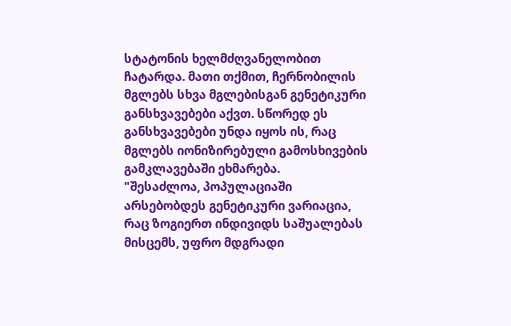სტატონის ხელმძღვანელობით ჩატარდა. მათი თქმით, ჩერნობილის მგლებს სხვა მგლებისგან გენეტიკური განსხვავებები აქვთ. სწორედ ეს განსხვავებები უნდა იყოს ის, რაც მგლებს იონიზირებული გამოსხივების გამკლავებაში ეხმარება.
"შესაძლოა, პოპულაციაში არსებობდეს გენეტიკური ვარიაცია, რაც ზოგიერთ ინდივიდს საშუალებას მისცემს, უფრო მდგრადი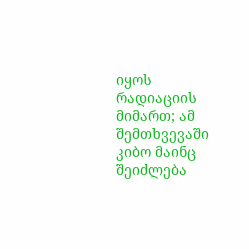იყოს რადიაციის მიმართ; ამ შემთხვევაში კიბო მაინც შეიძლება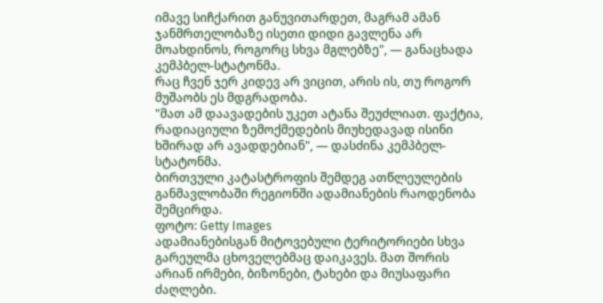იმავე სიჩქარით განუვითარდეთ, მაგრამ ამან ჯანმრთელობაზე ისეთი დიდი გავლენა არ მოახდინოს, როგორც სხვა მგლებზე", — განაცხადა კემპბელ-სტატონმა.
რაც ჩვენ ჯერ კიდევ არ ვიცით, არის ის, თუ როგორ მუშაობს ეს მდგრადობა.
"მათ ამ დაავადების უკეთ ატანა შეუძლიათ. ფაქტია, რადიაციული ზემოქმედების მიუხედავად ისინი ხშირად არ ავადდებიან", — დასძინა კემპბელ-სტატონმა.
ბირთვული კატასტროფის შემდეგ ათწლეულების განმავლობაში რეგიონში ადამიანების რაოდენობა შემცირდა.
ფოტო: Getty Images
ადამიანებისგან მიტოვებული ტერიტორიები სხვა გარეულმა ცხოველებმაც დაიკავეს. მათ შორის არიან ირმები, ბიზონები, ტახები და მიუსაფარი ძაღლები.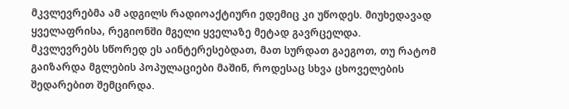მკვლევრებმა ამ ადგილს რადიოაქტიური ედემიც კი უწოდეს. მიუხედავად ყველაფრისა, რეგიონში მგელი ყველაზე მეტად გავრცელდა.
მკვლევრებს სწორედ ეს აინტერესებდათ, მათ სურდათ გაეგოთ, თუ რატომ გაიზარდა მგლების პოპულაციები მაშინ, როდესაც სხვა ცხოველების შედარებით შემცირდა.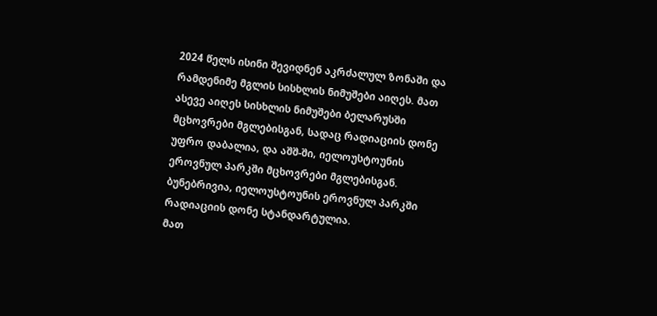2024 წელს ისინი შევიდნენ აკრძალულ ზონაში და რამდენიმე მგლის სისხლის ნიმუშები აიღეს. მათ ასევე აიღეს სისხლის ნიმუშები ბელარუსში მცხოვრები მგლებისგან, სადაც რადიაციის დონე უფრო დაბალია, და აშშ-ში, იელოუსტოუნის ეროვნულ პარკში მცხოვრები მგლებისგან. ბუნებრივია, იელოუსტოუნის ეროვნულ პარკში რადიაციის დონე სტანდარტულია.
მათ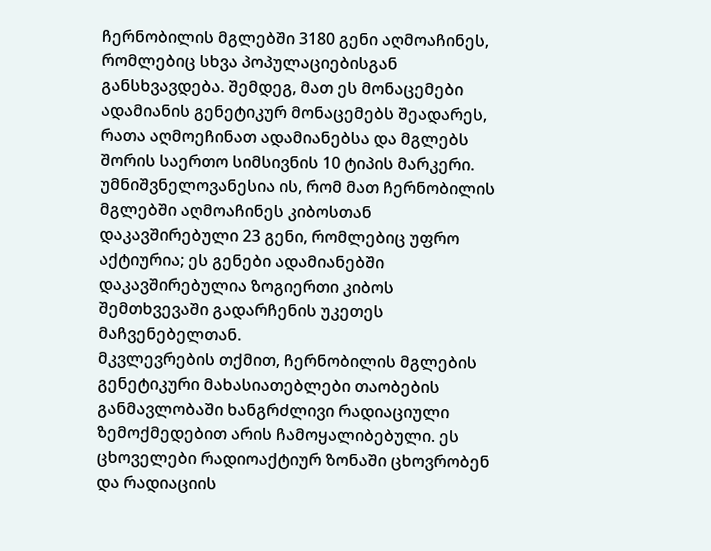ჩერნობილის მგლებში 3180 გენი აღმოაჩინეს, რომლებიც სხვა პოპულაციებისგან განსხვავდება. შემდეგ, მათ ეს მონაცემები ადამიანის გენეტიკურ მონაცემებს შეადარეს, რათა აღმოეჩინათ ადამიანებსა და მგლებს შორის საერთო სიმსივნის 10 ტიპის მარკერი.
უმნიშვნელოვანესია ის, რომ მათ ჩერნობილის მგლებში აღმოაჩინეს კიბოსთან დაკავშირებული 23 გენი, რომლებიც უფრო აქტიურია; ეს გენები ადამიანებში დაკავშირებულია ზოგიერთი კიბოს შემთხვევაში გადარჩენის უკეთეს მაჩვენებელთან.
მკვლევრების თქმით, ჩერნობილის მგლების გენეტიკური მახასიათებლები თაობების განმავლობაში ხანგრძლივი რადიაციული ზემოქმედებით არის ჩამოყალიბებული. ეს ცხოველები რადიოაქტიურ ზონაში ცხოვრობენ და რადიაციის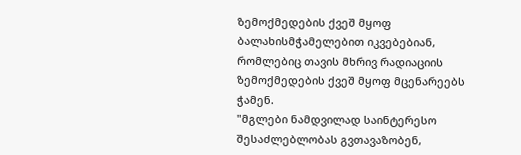ზემოქმედების ქვეშ მყოფ ბალახისმჭამელებით იკვებებიან, რომლებიც თავის მხრივ რადიაციის ზემოქმედების ქვეშ მყოფ მცენარეებს ჭამენ.
"მგლები ნამდვილად საინტერესო შესაძლებლობას გვთავაზობენ,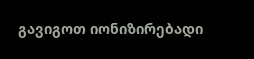გავიგოთ იონიზირებადი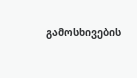გამოსხივების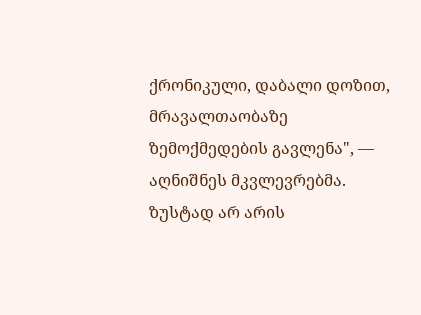ქრონიკული, დაბალი დოზით, მრავალთაობაზე ზემოქმედების გავლენა", — აღნიშნეს მკვლევრებმა.
ზუსტად არ არის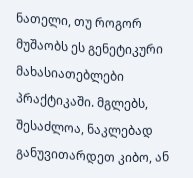ნათელი, თუ როგორ მუშაობს ეს გენეტიკური მახასიათებლები პრაქტიკაში. მგლებს, შესაძლოა, ნაკლებად განუვითარდეთ კიბო, ან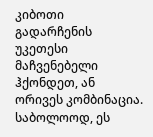კიბოთი გადარჩენის უკეთესი მაჩვენებელი ჰქონდეთ, ან ორივეს კომბინაცია. საბოლოოდ, ეს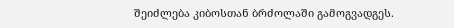შეიძლება კიბოსთან ბრძოლაში გამოგვადგეს.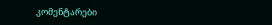კომენტარები